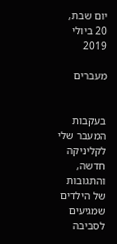יום שבת, 20 ביולי 2019

מעברים


בעקבות המעבר שלי לקליניקה חדשה, והתגובות של הילדים שמגיעים לסביבה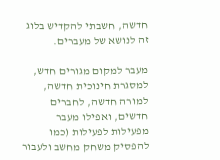חדשה, חשבתי להקדיש בלוג זה לנושא של מעברים.

מעבר למקום מגורים חדש, למסגרת חינוכית חדשה, למורה חדשה, לחברים חדשים, ואפילו מעבר מפעילות לפעילות (כמו להפסיק משחק מחשב ולעבור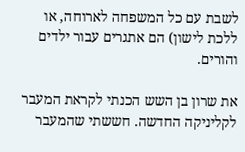לשבת עם כל המשפחה לארוחה, או ללכת לישון) הם אתגרים עבור ילדים והורים.

את שרון בן השש הכנתי לקראת המעבר לקליניקה החדשה. חששתי שהמעבר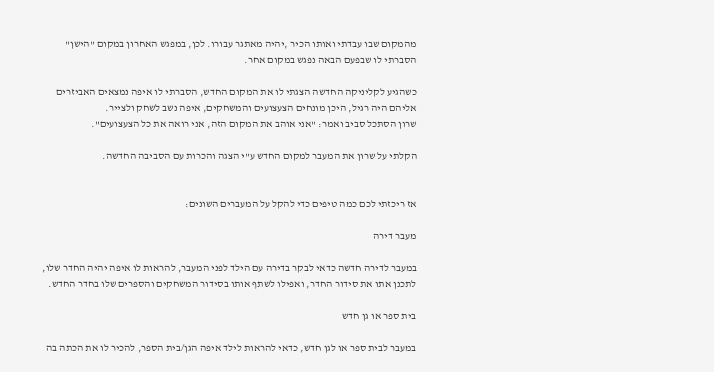מהמקום שבו עבדתי ואותו הכיר ,יהיה מאתגר עבורו. לכן, במפגש האחרון במקום "הישן" הסברתי לו שבפעם הבאה נפגש במקום אחר.

כשהגיע לקליניקה החדשה הצגתי לו את המקום החדש, הסברתי לו איפה נמצאים האביזרים אליהם היה רגיל, היכן מונחים הצעצועים והמשחקים, איפה נשב לשחק ולצייר.
שרון הסתכל סביב ואמר: "אני אוהב את המקום הזה, אני רואה את כל הצעצועים".

הקלתי על שרון את המעבר למקום החדש ע"י הצגה והכרות עם הסביבה החדשה.


אז ריכזתי לכם כמה טיפים כדי להקל על המעברים השונים:

מעבר דירה

במעבר לדירה חדשה כדאי לבקר בדירה עם הילד לפני המעבר, להראות לו איפה יהיה החדר שלו, לתכנן אתו את סידור החדר, ואפילו לשתף אותו בסידור המשחקים והספרים שלו בחדר החדש.

בית ספר או גן חדש

במעבר לבית ספר או לגן חדש, כדאי להראות לילד איפה הגן/בית הספר, להכיר לו את הכתה בה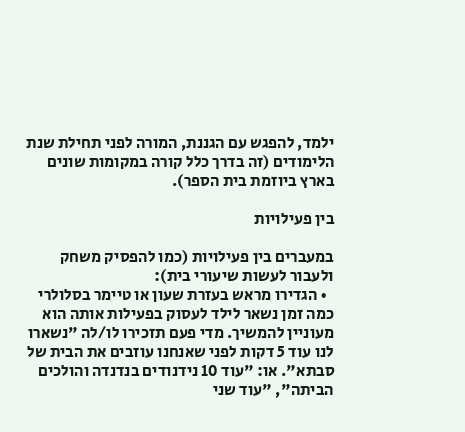ילמד, להפגש עם הגננת, המורה לפני תחילת שנת הלימודים (זה בדרך כלל קורה במקומות שונים בארץ ביוזמת בית הספר).

בין פעילויות

במעברים בין פעילויות (כמו להפסיק משחק ולעבור לעשות שיעורי בית):
  • הגדירו מראש בעזרת שעון או טיימר בסלולרי כמה זמן נשאר לילד לעסוק בפעילות אותה הוא מעוניין להמשיך. מדי פעם תזכירו לו/לה "נשארו לנו עוד 5 דקות לפני שאנחנו עוזבים את הבית של סבתא". או: "עוד 10 נידנודים בנדנדה והולכים הביתה", "עוד שני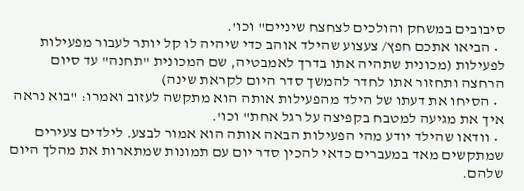סיבובים במשחק והולכים לצחצח שיניים" וכו'.
  • הביאו אתכם חפץ/ צעצוע שהילד אוהב כדי שיהיה לו קל יותר לעבור מפעילות לפעילות (מכונית שתהיה אתו בדרך לאמבטיה, שם המכונית "תחנה" עד סיום הרחצה ותחזור אתו לחדר להמשך סדר היום לקראת שינה)
  • הסיחו את דעתו של הילד מהפעילות אותה הוא מתקשה לעזוב ואמרו: "בוא נראה איך את מגיעה למטבח בקפיצה על רגל אחת" וכו'.
  • וודאו שהילד יודע מהי הפעילות הבאה אותה הוא אמור לבצע. לילדים צעירים שמתקשים מאד במעברים כדאי להכין סדר יום עם תמונות שמתארות את מהלך היום שלהם.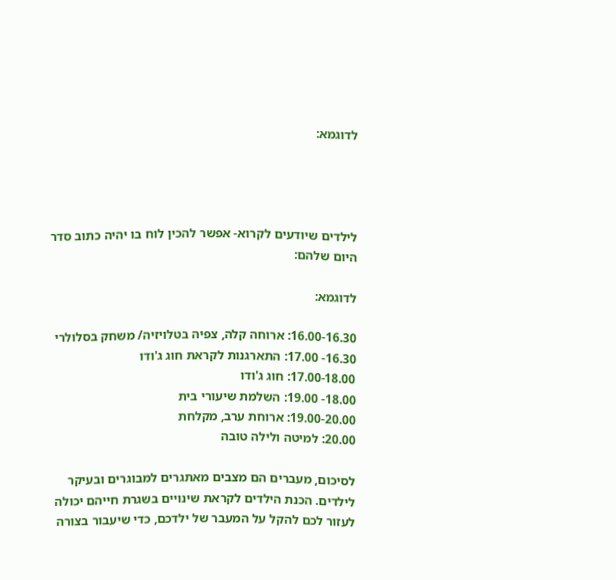לדוגמא:




לילדים שיודעים לקרוא- אפשר להכין לוח בו יהיה כתוב סדר היום שלהם:

לדוגמא:

16.00-16.30: ארוחה קלה, צפיה בטלויזיה/ משחק בסלולרי
16.30- 17.00: התארגנות לקראת חוג ג'ודו
17.00-18.00: חוג ג'ודו
18.00- 19.00: השלמת שיעורי בית
19.00-20.00: ארוחת ערב, מקלחת
20.00: למיטה ולילה טובה

לסיכום, מעברים הם מצבים מאתגרים למבוגרים ובעיקר לילדים. הכנת הילדים לקראת שינויים בשגרת חייהם יכולה לעזור לכם להקל על המעבר של ילדכם, כדי שיעבור בצורה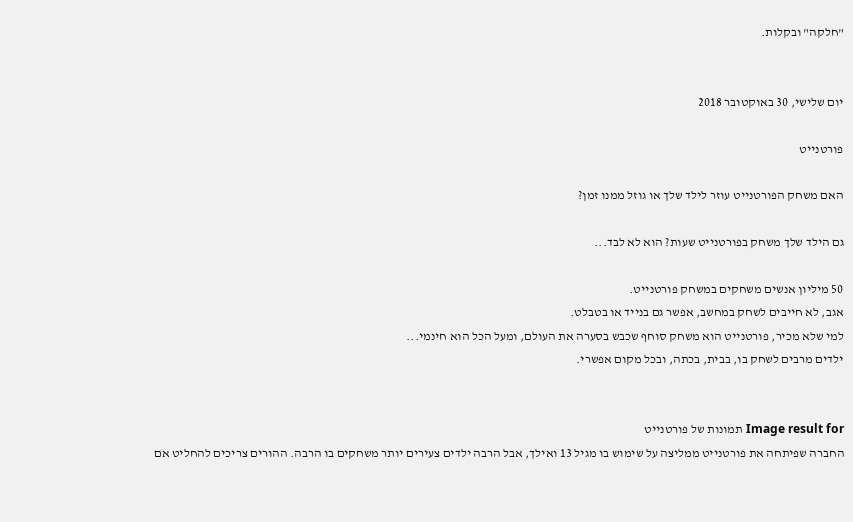"חלקה" ובקלות.


יום שלישי, 30 באוקטובר 2018

פורטנייט

האם משחק הפורטנייט עוזר לילד שלך או גוזל ממנו זמן?

גם הילד שלך משחק בפורטנייט שעות? הוא לא לבד...

50 מיליון אנשים משחקים במשחק פורטנייט.
אגב, לא חייבים לשחק במחשב, אפשר גם בנייד או בטבלט.
למי שלא מכיר, פורטנייט הוא משחק סוחף שכבש בסערה את העולם, ומעל הכל הוא חינמי...
ילדים מרבים לשחק בו, בבית, בכתה, ובכל מקום אפשרי.


Image result for תמונות של פורטנייט
החברה שפיתחה את פורטנייט ממליצה על שימוש בו מגיל 13 ואילך, אבל הרבה ילדים צעירים יותר משחקים בו הרבה. ההורים צריכים להחליט אם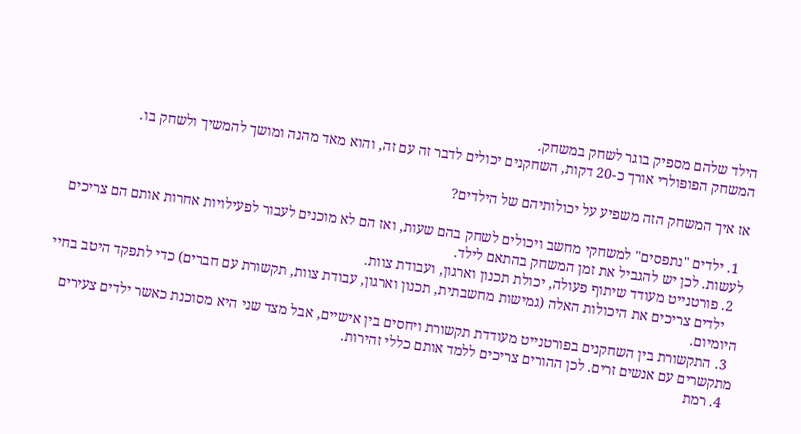הילד שלהם מספיק בוגר לשחק במשחק.
המשחק הפופולרי אורך כ-20 דקות, השחקנים יכולים לדבר זה עם זה, והוא מאד מהנה ומושך להמשיך ולשחק בו.

אז איך המשחק הזה משפיע על יכולותיהם של הילדים?

  1. ילדים "נתפסים" למשחקי מחשב ויכולים לשחק בהם שעות, ואז הם לא מוכנים לעבור לפעילויות אחרות אותם הם צריכים לעשות. לכן יש להגביל את זמן המשחק בהתאם לילד.
  2. פורטנייט מעודד שיתוף פעולה, יכולת תכנון וארגון, ועבודת צוות.
    ילדים צריכים את היכולות האלה (גמישות מחשבתית, תכנון וארגון, עבודת צוות, תקשורת עם חברים) כדי לתפקד היטב בחיי היומיום.
  3. התקשורת בין השחקנים בפורטנייט מעודדת תקשורת ויחסים בין אישיים, אבל מצד שני היא מסוכנת כאשר ילדים צעירים מתקשרים עם אנשים זרים. לכן ההורים צריכים ללמד אותם כללי זהירות.
  4. רמת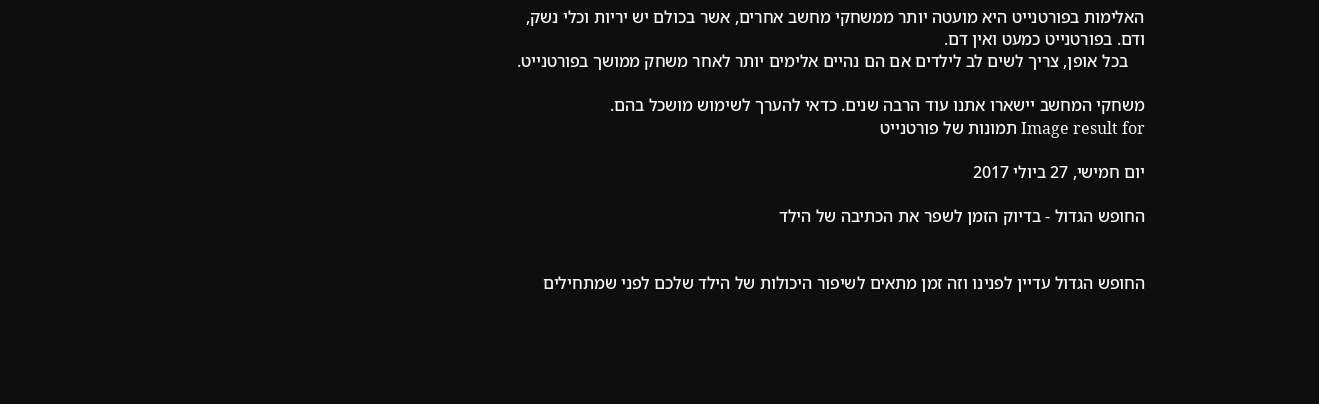האלימות בפורטנייט היא מועטה יותר ממשחקי מחשב אחרים, אשר בכולם יש יריות וכלי נשק, ודם. בפורטנייט כמעט ואין דם.
    בכל אופן, צריך לשים לב לילדים אם הם נהיים אלימים יותר לאחר משחק ממושך בפורטנייט.

משחקי המחשב יישארו אתנו עוד הרבה שנים. כדאי להערך לשימוש מושכל בהם.
Image result for תמונות של פורטנייט

יום חמישי, 27 ביולי 2017

החופש הגדול - בדיוק הזמן לשפר את הכתיבה של הילד


החופש הגדול עדיין לפנינו וזה זמן מתאים לשיפור היכולות של הילד שלכם לפני שמתחילים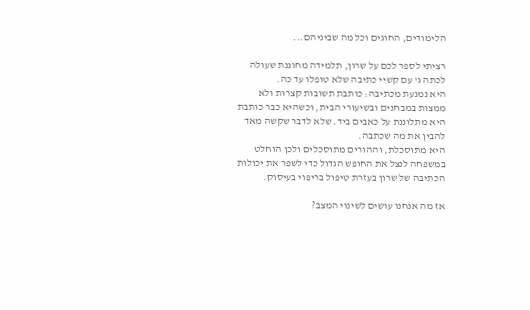הלימודים, החוגים וכל מה שביניהם...

רציתי לספר לכם על שרון, תלמידה מחוננת שעולה לכתה ג' עם קשיי כתיבה שלא טופלו עד כה.
היא נמנעת מכתיבה: כותבת תשובות קצרות ולא ממצות במבחנים ובשיעורי הבית, וכשהיא כבר כותבת היא מתלוננת על כאבים ביד. שלא לדבר שקשה מאד להבין את מה שכתבה.
היא מתוסכלת, וההורים מתוסכלים ולכן הוחלט במשפחה לנצל את החופש הגדול כדי לשפר את יכולות הכתיבה של שרון בעזרת טיפול בריפוי בעיסוק.

אז מה אנחנו עושים לשינוי המצב?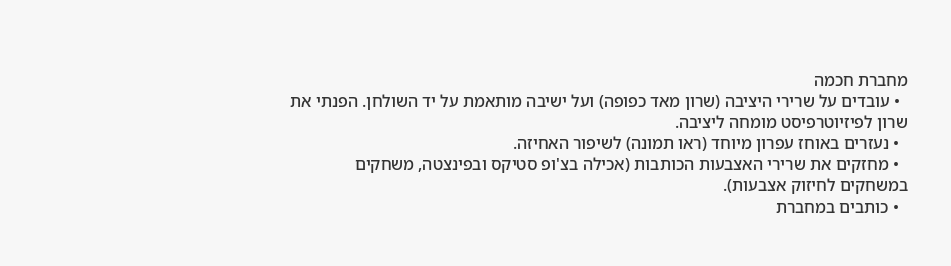מחברת חכמה
  • עובדים על שרירי היציבה (שרון מאד כפופה) ועל ישיבה מותאמת על יד השולחן. הפנתי את שרון לפיזיוטרפיסט מומחה ליציבה.
  • נעזרים באוחז עפרון מיוחד (ראו תמונה) לשיפור האחיזה.
  • מחזקים את שרירי האצבעות הכותבות (אכילה בצ'ופ סטיקס ובפינצטה, משחקים במשחקים לחיזוק אצבעות).
  • כותבים במחברת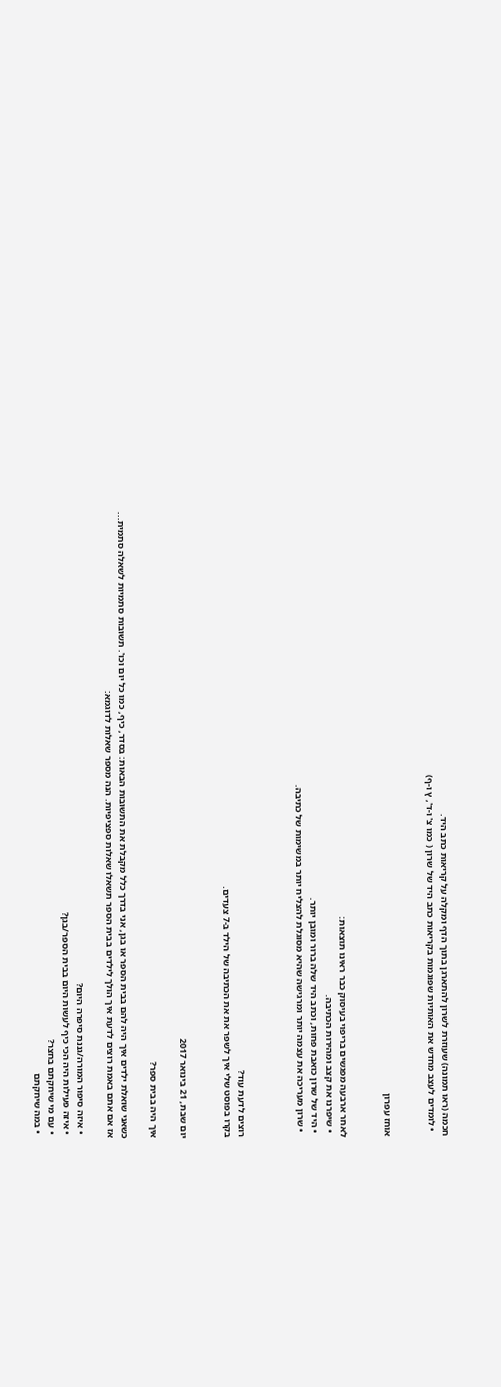חכמה (ראו תמונה) שעוזרת לשרון להתארגן בתוך הדף ומקלה על קריאות כתב היד.
  • לומדים לעצב מחדש את האותיות שפוגמות בקריאות כתב היד של שרון ( כמו צ' ו-ד', ץ ו-ף)


אוחז עפרון


לאחר ארבעה מפגשים בריפוי בעיסוק כבר ראינו תוצאות:
  • שיפרנו את קצב ומהירות הכתיבה.
  • היד של שרון כואבת פחות, וכתב היד שלה ברור ומובן יותר.
  • שרון מעריכה את עצמה יותר ומרגישה שהיא מסוגלת להצליח יותר במשימות של כתיבה.



רוצים לדעת עוד?
בקרו בפוסט שלי איך לשפר את את הכתיבה של הילד ב-7 צעדים.


יום שבת, 21 בינואר 2017

איך היה בבית ספר?

כשאני שואלת ילדים איך היה להם בבית הספר או בגן, אני בדרך כלל מקבלת את התשובות הבאות: בסדר, כיף, כמו כל יום וכו'. תשובות סתמיות לשאלה סתמית...
אז אם אתם באמת רוצים לדעת איך הולך לילדים בבית הספר תשאלו שאלות ספציפיות. הנה מספר שאלות לדוגמא:

  • איזה סיפור המורה/גננת סיפרה היום?
  • איזה פעילות היה הכי כיף לעשות היום בבית הספר/בגן?
  • עם מי שיחקתם בחצר?
  • במה שיחקתם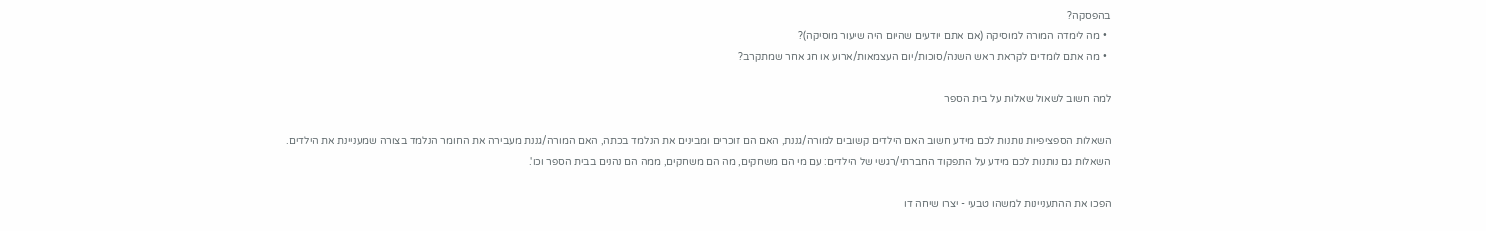בהפסקה?
  • מה לימדה המורה למוסיקה (אם אתם יודעים שהיום היה שיעור מוסיקה)?
  • מה אתם לומדים לקראת ראש השנה/סוכות/יום העצמאות/ארוע או חג אחר שמתקרב?

למה חשוב לשאול שאלות על בית הספר

השאלות הספציפיות נותנות לכם מידע חשוב האם הילדים קשובים למורה/גננת, האם הם זוכרים ומבינים את הנלמד בכתה, האם המורה/גננת מעבירה את החומר הנלמד בצורה שמעניינת את הילדים.
השאלות גם נותנות לכם מידע על התפקוד החברתי/רגשי של הילדים: עם מי הם משחקים, מה הם משחקים, ממה הם נהנים בבית הספר וכו'.

הפכו את ההתעניינות למשהו טבעי - יצרו שיחה דו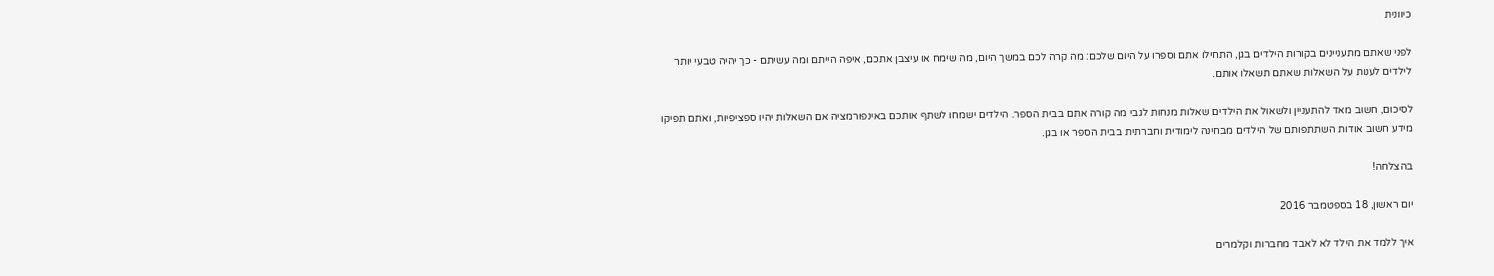כיוונית

לפני שאתם מתעניינים בקורות הילדים בגן, התחילו אתם וספרו על היום שלכם: מה קרה לכם במשך היום, מה שימח או עיצבן אתכם, איפה הייתם ומה עשיתם - כך יהיה טבעי יותר לילדים לענות על השאלות שאתם תשאלו אותם.

לסיכום, חשוב מאד להתעניין ולשאול את הילדים שאלות מנחות לגבי מה קורה אתם בבית הספר. הילדים ישמחו לשתף אותכם באינפורמציה אם השאלות יהיו ספציפיות, ואתם תפיקו מידע חשוב אודות השתתפותם של הילדים מבחינה לימודית וחברתית בבית הספר או בגן.

בהצלחה!

יום ראשון, 18 בספטמבר 2016

איך ללמד את הילד לא לאבד מחברות וקלמרים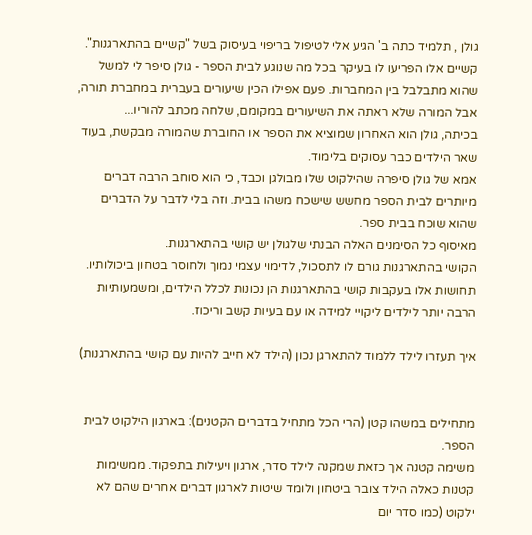גולן , תלמיד כתה ב' הגיע אלי לטיפול בריפוי בעיסוק בשל "קשיים בהתארגנות".
קשיים אלו הפריעו לו בעיקר בכל מה שנוגע לבית הספר - גולן סיפר לי למשל שהוא מתבלבל בין המחברות. פעם אפילו הכין שיעורים בעברית במחברת תורה, אבל המורה שלא ראתה את השיעורים במקומם, שלחה מכתב להוריו...
בכיתה, גולן הוא האחרון שמוציא את הספר או החוברת שהמורה מבקשת, בעוד שאר הילדים כבר עסוקים בלימוד.
אמא של גולן סיפרה שהילקוט שלו מבולגן וכבד, כי הוא סוחב הרבה דברים מיותרים לבית הספר מחשש שישכח משהו בבית. וזה בלי לדבר על הדברים שהוא שוכח בבית ספר.
מאיסוף כל הסימנים האלה הבנתי שלגולן יש קושי בהתארגנות.
הקושי בהתארגנות גורם לו לתסכול, לדימוי עצמי נמוך ולחוסר בטחון ביכולותיו.
תחושות אלו בעקבות קושי בהתארגנות הן נכונות לכלל הילדים, ומשמעותיות הרבה יותר לילדים ליקויי למידה או עם בעיות קשב וריכוז.

איך תעזרו לילד ללמוד להתארגן נכון (הילד לא חייב להיות עם קושי בהתארגנות)


מתחילים במשהו קטן (הרי הכל מתחיל בדברים הקטנים): בארגון הילקוט לבית הספר.
משימה קטנה אך כזאת שמקנה לילד סדר, ארגון ויעילות בתפקוד. ממשימות קטנות כאלה הילד צובר ביטחון ולומד שיטות לארגון דברים אחרים שהם לא ילקוט (כמו סדר יום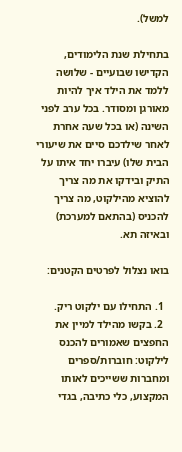למשל).

בתחילת שנת הלימודים, הקדישו שבועיים - שלושה ללמד את הילד איך להיות מאורגן ומסודר. בכל ערב לפני השינה (או בכל שעה אחרת לאחר שילדכם סיים את שיעורי הבית שלו) עיברו יחד איתו על התיק ובידקו את מה צריך להוציא מהילקוט, מה צריך להכניס (בהתאם למערכת) ובאיזה תא.

בואו נצלול לפרטים הקטנים:

  1. התחילו עם ילקוט ריק.
  2. בקשו מהילד למיין את החפצים שאמורים להכנס לילקוט: חוברות/ספרים ומחברות ששייכים לאותו המקצוע, כלי כתיבה, בגדי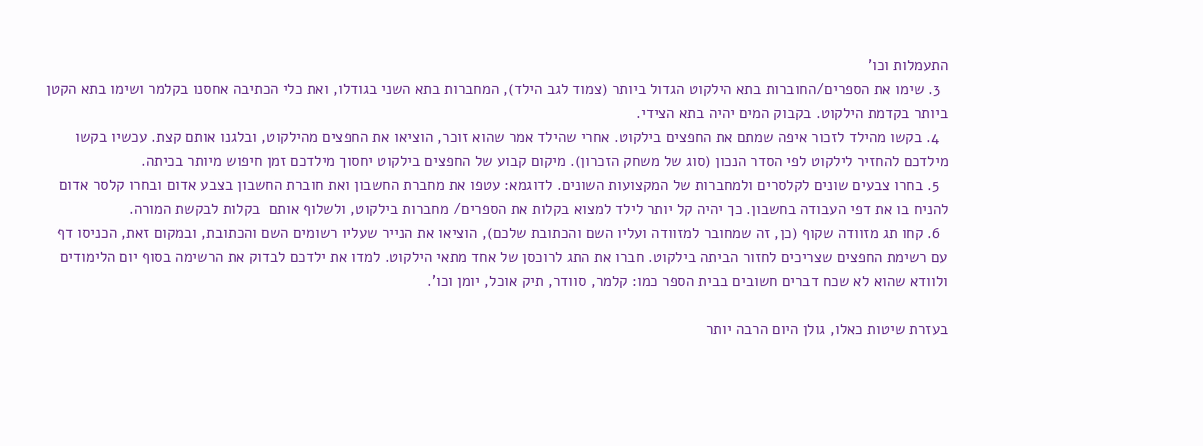התעמלות וכו'
  3. שימו את הספרים/החוברות בתא הילקוט הגדול ביותר (צמוד לגב הילד), המחברות בתא השני בגודלו, ואת כלי הכתיבה אחסנו בקלמר ושימו בתא הקטן ביותר בקדמת הילקוט. בקבוק המים יהיה בתא הצידי.
  4. בקשו מהילד לזכור איפה שמתם את החפצים בילקוט. אחרי שהילד אמר שהוא זוכר, הוציאו את החפצים מהילקוט, ובלגנו אותם קצת. עכשיו בקשו מילדכם להחזיר לילקוט לפי הסדר הנכון (סוג של משחק הזכרון). מיקום קבוע של החפצים בילקוט יחסוך מילדכם זמן חיפוש מיותר בכיתה.
  5. בחרו צבעים שונים לקלסרים ולמחברות של המקצועות השונים. לדוגמא: עטפו את מחברת החשבון ואת חוברת החשבון בצבע אדום ובחרו קלסר אדום להניח בו את דפי העבודה בחשבון. כך יהיה קל יותר לילד למצוא בקלות את הספרים/ מחברות בילקוט, ולשלוף אותם  בקלות לבקשת המורה.
  6. קחו תג מזוודה שקוף (כן, זה שמחובר למזוודה ועליו השם והכתובת שלכם), הוציאו את הנייר שעליו רשומים השם והכתובת, ובמקום זאת, הכניסו דף עם רשימת החפצים שצריכים לחזור הביתה בילקוט. חברו את התג לרוכסן של אחד מתאי הילקוט. למדו את ילדכם לבדוק את הרשימה בסוף יום הלימודים ולוודא שהוא לא שכח דברים חשובים בבית הספר כמו: קלמר, סוודר, תיק אוכל, יומן וכו'.

בעזרת שיטות כאלו, גולן היום הרבה יותר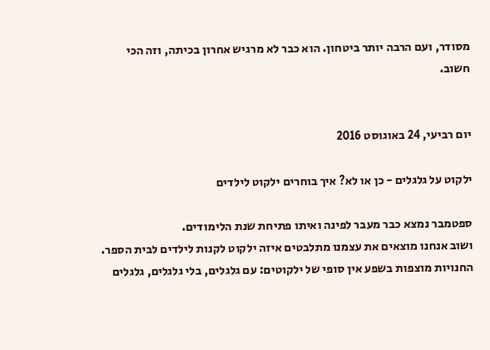מסודר, ועם הרבה יותר ביטחון. הוא כבר לא מרגיש אחרון בכיתה, וזה הכי חשוב.


יום רביעי, 24 באוגוסט 2016

ילקוט על גלגלים - כן או לא? איך בוחרים ילקוט לילדים

ספטמבר נמצא כבר מעבר לפינה ואיתו פתיחת שנת הלימודים.
ושוב אנחנו מוצאים את עצמנו מתלבטים איזה ילקוט לקנות לילדים לבית הספר.
החנויות מוצפות בשפע אין סופי של ילקוטים: עם גלגלים, בלי גלגלים, גלגלים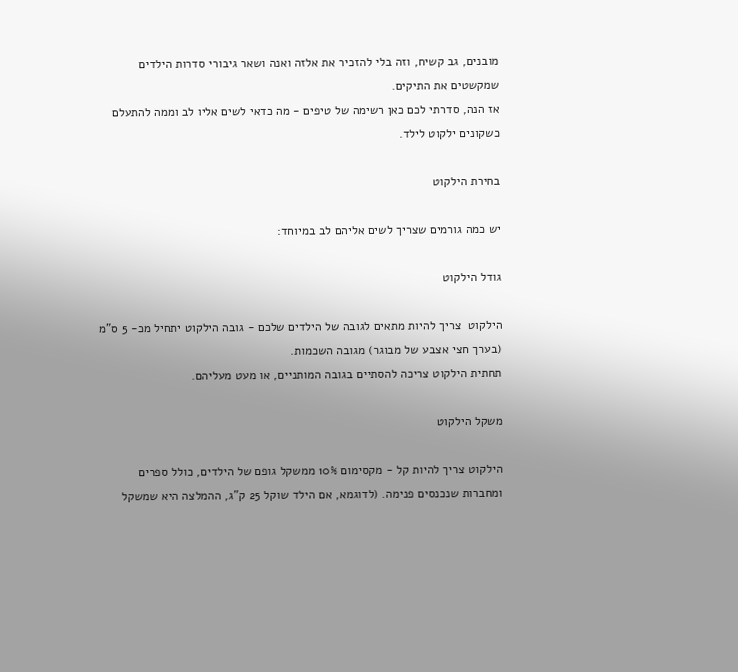מובנים, גב קשיח, וזה בלי להזכיר את אלזה ואנה ושאר גיבורי סדרות הילדים שמקשטים את התיקים.
אז הנה, סדרתי לכם כאן רשימה של טיפים - מה כדאי לשים אליו לב וממה להתעלם כשקונים ילקוט לילד.

בחירת הילקוט

יש כמה גורמים שצריך לשים אליהם לב במיוחד:

גודל הילקוט

הילקוט  צריך להיות מתאים לגובה של הילדים שלכם - גובה הילקוט יתחיל מכ- 5 ס"מ (בערך חצי אצבע של מבוגר) מגובה השכמות.
תחתית הילקוט צריכה להסתיים בגובה המותניים, או מעט מעליהם.

משקל הילקוט

הילקוט צריך להיות קל - מקסימום 10% ממשקל גופם של הילדים, כולל ספרים ומחברות שנכנסים פנימה. (לדוגמא, אם הילד שוקל 25 ק"ג, ההמלצה היא שמשקל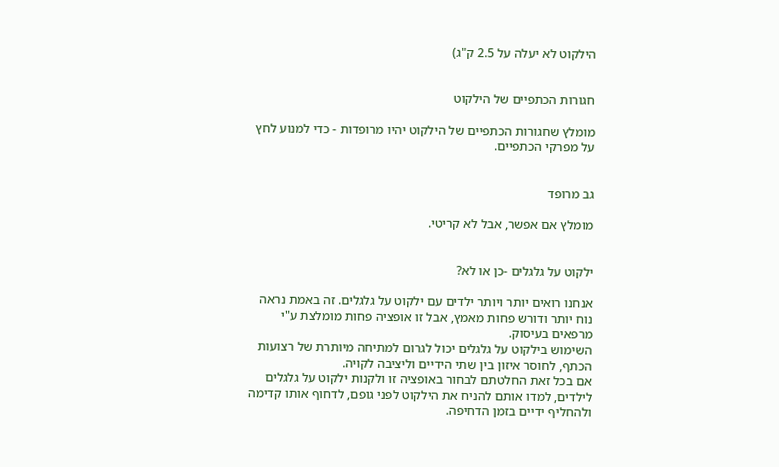הילקוט לא יעלה על 2.5 ק"ג)


חגורות הכתפיים של הילקוט

מומלץ שחגורות הכתפיים של הילקוט יהיו מרופדות - כדי למנוע לחץ על מפרקי הכתפיים.


גב מרופד

מומלץ אם אפשר, אבל לא קריטי.


ילקוט על גלגלים -כן או לא?

אנחנו רואים יותר ויותר ילדים עם ילקוט על גלגלים. זה באמת נראה נוח יותר ודורש פחות מאמץ, אבל זו אופציה פחות מומלצת ע"י מרפאים בעיסוק.
השימוש בילקוט על גלגלים יכול לגרום למתיחה מיותרת של רצועות הכתף, לחוסר איזון בין שתי הידיים וליציבה לקויה.
אם בכל זאת החלטתם לבחור באופציה זו ולקנות ילקוט על גלגלים לילדים, למדו אותם להניח את הילקוט לפני גופם, לדחוף אותו קדימה ולהחליף ידיים בזמן הדחיפה.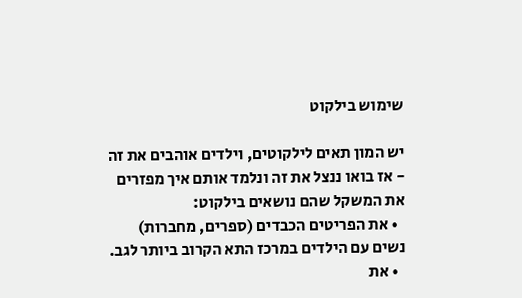שימוש בילקוט

יש המון תאים לילקוטים, וילדים אוהבים את זה - אז בואו ננצל את זה ונלמד אותם איך מפזרים את המשקל שהם נושאים בילקוט:
  • את הפריטים הכבדים (ספרים, מחברות) נשים עם הילדים במרכז התא הקרוב ביותר לגב.
  • את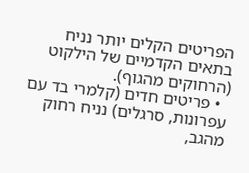הפריטים הקלים יותר נניח בתאים הקדמיים של הילקוט (הרחוקים מהגוף).
  • פריטים חדים (קלמרי בד עם עפרונות, סרגלים) נניח רחוק מהגב,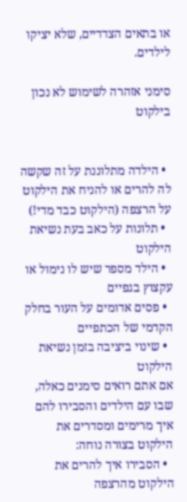או בתאים הצדדיים, שלא יציקו לילדים.

סימני אזהרה לשימוש לא נכון בילקוט


  • הילדה מתלוננת על זה שקשה לה להרים או להניח את הילקוט על הרצפה (הילקוט כבד מדי!)
  • תלונות על כאב בעת נשיאת הילקוט
  • הילד מספר שיש לו נימול או עקצוץ בגפיים
  • פסים אדומים על העור בחלק הקדמי של הכתפיים
  • שינוי ביציבה בזמן נשיאת הילקוט
אם אתם רואים סימנים כאלה, שבו עם הילדים והסבירו להם איך מרימים ומסדרים את הילקוט בצורה נוחה:
  • הסבירו איך להרים את הילקוט מהרצפה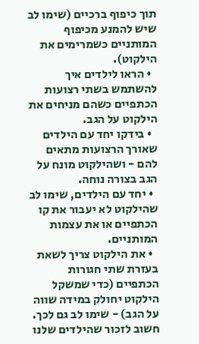תוך כיפוף ברכיים (שימו לב שיש להמנע מכיפוף המותניים כשמרימים את הילקוט).
  • הראו לילדים איך להשתמש בשתי רצועות הכתפיים כשהם מניחים את הילקוט על הגב.
  • בידקו יחד עם הילדים שאורך הרצועות מתאים להם - ושהילקוט מונח על הגב בצורה נוחה.
  • יחד עם הילדים, שימו לב שהילקוט לא יעבור את קו הכתפיים או את עצמות המותניים.
  • את הילקוט צריך לשאת בעזרת שתי חגורות הכתפיים (כדי שמשקל הילקוט יחולק במידה שווה על הגב) - שימו לב גם לכך.
חשוב לזכור שהילדים שלנו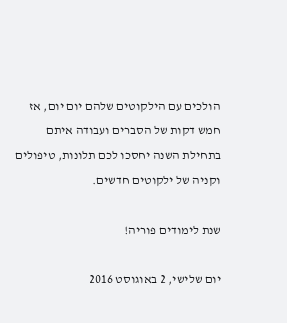הולכים עם הילקוטים שלהם יום יום, אז חמש דקות של הסברים ועבודה איתם בתחילת השנה יחסכו לכם תלונות, טיפולים וקניה של ילקוטים חדשים.

שנת לימודים פוריה!

יום שלישי, 2 באוגוסט 2016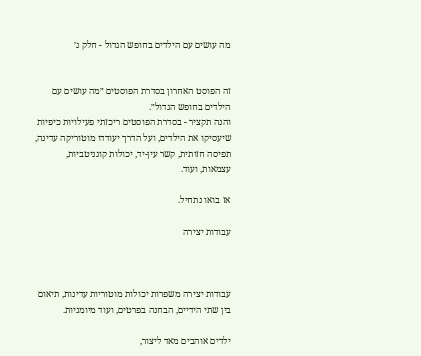מה עושים עם הילדים בחופש הגדול - חלק ג׳


זה הפוסט האחרון בסדרת הפוסטים ״מה עושים עם הילדים בחופש הגדול״.
והנה תקציר - בסדרת הפוסטים ריכזתי פעילויות כיפיות שיעסיקו את הילדים, ועל הדרך יעודדו מוטוריקה עדינה, תפיסה חזותית, קשר עין-יד, יכולות קוגניטביות, עצמאות, ועוד.

אז בואו נתחיל.

עבודות יצירה



עבודות יצירה משפרות יכולות מוטוריות עדינות, תיאום בין שתי הידיים, הבחנה בפרטים, ועוד מיומניות.

ילדים אוהבים מאד ליצור,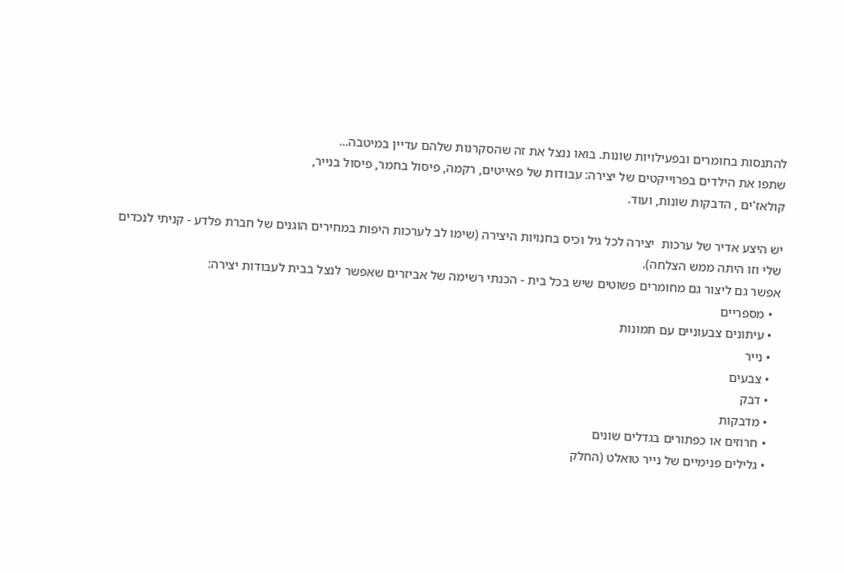להתנסות בחומרים ובפעילויות שונות. בואו ננצל את זה שהסקרנות שלהם עדיין במיטבה...
שתפו את הילדים בפרוייקטים של יצירה: עבודות של פאייטים, רקמה, פיסול בחמר, פיסול בנייר,
קולאז'ים , הדבקות שונות, ועוד.

יש היצע אדיר של ערכות  יצירה לכל גיל וכיס בחנויות היצירה (שימו לב לערכות היפות במחירים הוגנים של חברת פלדע - קניתי לנכדים שלי וזו היתה ממש הצלחה).
אפשר גם ליצור גם מחומרים פשוטים שיש בכל בית - הכנתי רשימה של אביזרים שאפשר לנצל בבית לעבודות יצירה:
  • מספריים
  • עיתונים צבעוניים עם תמונות
  • נייר
  • צבעים
  • דבק
  • מדבקות
  • חרוזים או כפתורים בגדלים שונים
  • גלילים פנימיים של נייר טואלט (החלק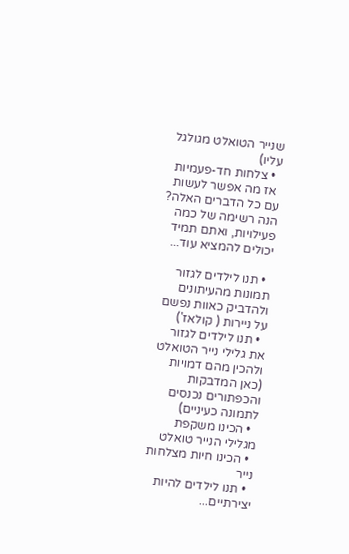שנייר הטואלט מגולגל עליו)
  • צלחות חד-פעמיות
 אז מה אפשר לעשות עם כל הדברים האלה? הנה רשימה של כמה פעילויות, ואתם תמיד יכולים להמציא עוד...

  • תנו לילדים לגזור תמונות מהעיתונים ולהדביק כאוות נפשם על ניירות ( קולאז')
  • תנו לילדים לגזור את גלילי נייר הטואלט ולהכין מהם דמויות (כאן המדבקות והכפתורים נכנסים לתמונה כעיניים)
  • הכינו משקפת מגלילי הנייר טואלט
  • הכינו חיות מצלחות נייר
  • תנו לילדים להיות יצירתיים...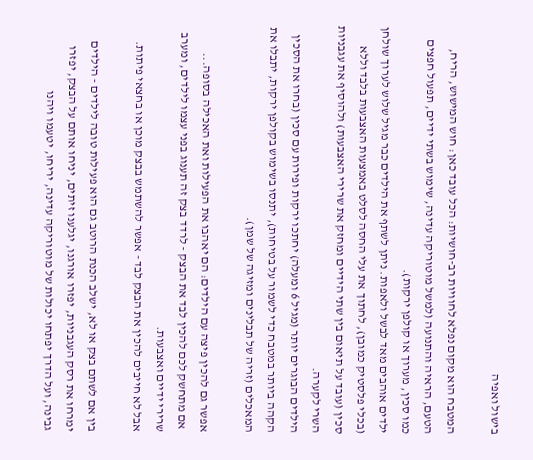בישול ואפיה

המטבח הוא מקום נפלא לחוויות רב-חושיות: הכל עובד כאן: חוש המישוש, הריח, הטעם, הראיה והתנועה (למשל מוטוריקה עדינה, שימוש בשתי ידיים, תפעול חפצים כמו סכין, מערוך או קולפן ירקות).
ילדים אוהבים מאד לבשל ולאפות. ניתן לשתף את הילדים כבר מגיל שלוש לערוך שולחן (בכלי פלסטיק כמובן), לחתוך את עלי החסה לסלט באמצעות האצבעות בלבד וללא סכין (עובד על תיאום בין שתי הידיים ומחזק את שרירי האצבעות) ולהוסיף את עגבניות השרי לקערה.
הילדים הבוגרים יותר (מגיל 6 ומעלה) יחתכו ירקות ופירות עם סכין (בחרו את הסכין הקהה ביותר במטבח כדי לשמור על בטיחות), יתנסו בשימוש בקולפן ירקות, יתבלו את המאכלים (זריה של תבלינים ומזיגה של שמן).

אפשר גם להכין פיצה עם הילדים: הם יאהבו את הפעילות ואת האכילה בסופה...
 אם מתחשק לכם להכין לבד את הבצק - לרדד בצק זה תענוג בפני עצמו לילדים, ומערב שרירי ידיים ואצבעות.
אבל לא חייבים להכין את הבצק לבד - אפשר להשתמש בבצק מוכן או בחצאי פיתות.

בין אם לשתם בצק או לא, ישלב הכנת הרוטב גם הוא פעילות טובה לילדים - הילדים ימרחו את רסק העגבניות, יפזרו אורגנו, יגלענו זיתים, יניחו אותם על הבצק, יפזרו גבינה, ועל הדרך יפתחו יכולות של מוטוריקה עדינה, יריחו, יטעמו ויהנו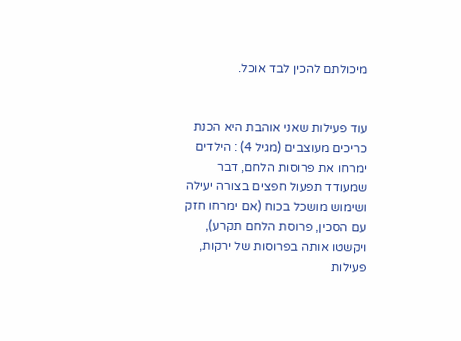מיכולתם להכין לבד אוכל.


עוד פעילות שאני אוהבת היא הכנת כריכים מעוצבים (מגיל 4) : הילדים ימרחו את פרוסות הלחם, דבר שמעודד תפעול חפצים בצורה יעילה ושימוש מושכל בכוח (אם ימרחו חזק עם הסכין, פרוסת הלחם תקרע), ויקשטו אותה בפרוסות של ירקות, פעילות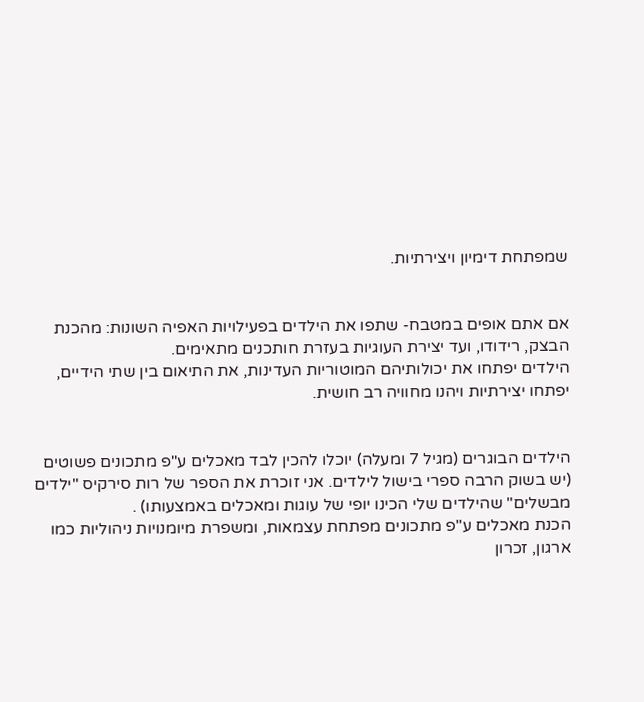שמפתחת דימיון ויצירתיות.


אם אתם אופים במטבח- שתפו את הילדים בפעילויות האפיה השונות: מהכנת הבצק, רידודו, ועד יצירת העוגיות בעזרת חותכנים מתאימים.
הילדים יפתחו את יכולותיהם המוטוריות העדינות, את התיאום בין שתי הידיים, יפתחו יצירתיות ויהנו מחוויה רב חושית.


הילדים הבוגרים (מגיל 7 ומעלה) יוכלו להכין לבד מאכלים ע"פ מתכונים פשוטים (יש בשוק הרבה ספרי בישול לילדים. אני זוכרת את הספר של רות סירקיס "ילדים מבשלים" שהילדים שלי הכינו יופי של עוגות ומאכלים באמצעותו) .
הכנת מאכלים ע"פ מתכונים מפתחת עצמאות, ומשפרת מיומנויות ניהוליות כמו ארגון, זכרון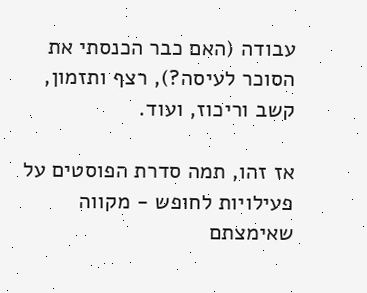עבודה (האם כבר הכנסתי את הסוכר לעיסה?), רצף ותזמון,  קשב וריכוז, ועוד.

אז זהו, תמה סדרת הפוסטים על פעילויות לחופש - מקווה שאימצתם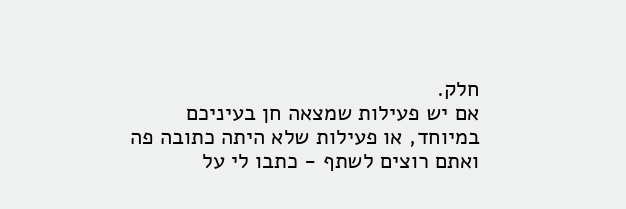חלק.
אם יש פעילות שמצאה חן בעיניכם במיוחד, או פעילות שלא היתה כתובה פה ואתם רוצים לשתף - כתבו לי על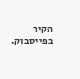הקיר בפייסבוק.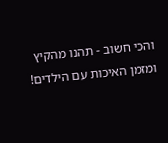והכי חשוב - תהנו מהקיץ ומזמן האיכות עם הילדים!